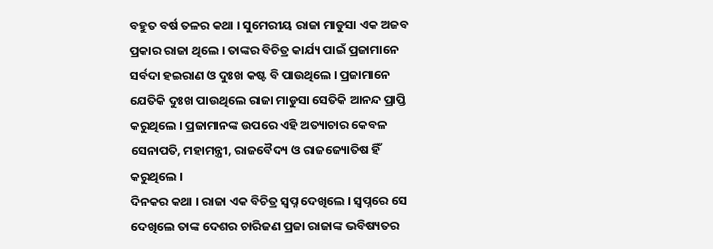ବହୁତ ବର୍ଷ ତଳର କଥା । ସୁମେରୀୟ ରାଜା ମାଡୁସା ଏକ ଅଜବ ପ୍ରକାର ରାଜା ଥିଲେ । ତାଙ୍କର ବିଚିତ୍ର କାର୍ଯ୍ୟ ପାଇଁ ପ୍ରଜାମାନେ ସର୍ବଦା ହଇରାଣ ଓ ଦୁଃଖ କଷ୍ଟ ବି ପାଉଥିଲେ । ପ୍ରଜାମାନେ ଯେତିକି ଦୁଃଖ ପାଉଥିଲେ ରାଜା ମାଡୁସା ସେତିକି ଆନନ୍ଦ ପ୍ରାପ୍ତି କରୁଥିଲେ । ପ୍ରଜାମାନଙ୍କ ଉପରେ ଏହି ଅତ୍ୟାଚାର କେବଳ ସେନାପତି, ମହାମନ୍ତ୍ରୀ, ରାଜବୈଦ୍ୟ ଓ ରାଜଜ୍ୟୋତିଷ ହିଁ କରୁଥିଲେ ।
ଦିନକର କଥା । ରାଜା ଏକ ବିଚିତ୍ର ସ୍ୱପ୍ନ ଦେଖିଲେ । ସ୍ୱପ୍ନରେ ସେ ଦେଖିଲେ ତାଙ୍କ ଦେଶର ଚାରିଜଣ ପ୍ରଜା ରାଜାଙ୍କ ଭବିଷ୍ୟତର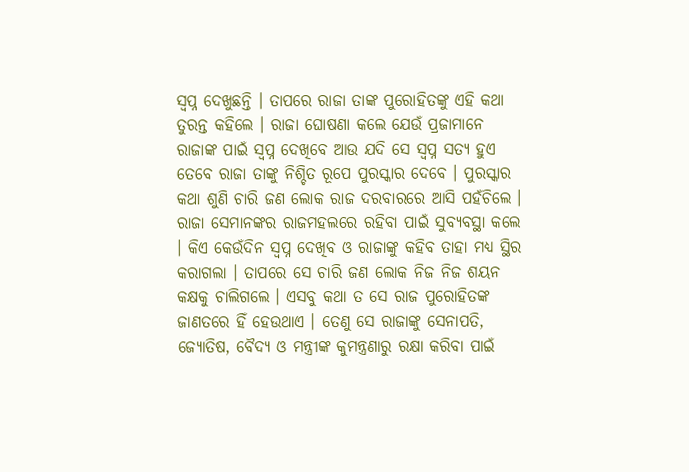ସ୍ୱପ୍ନ ଦେଖୁଛନ୍ତି । ତାପରେ ରାଜା ତାଙ୍କ ପୁରୋହିତଙ୍କୁ ଏହି କଥା ତୁରନ୍ତ କହିଲେ । ରାଜା ଘୋଷଣା କଲେ ଯେଉଁ ପ୍ରଜାମାନେ ରାଜାଙ୍କ ପାଇଁ ସ୍ୱପ୍ନ ଦେଖିବେ ଆଉ ଯଦି ସେ ସ୍ୱପ୍ନ ସତ୍ୟ ହୁଏ ତେବେ ରାଜା ତାଙ୍କୁ ନିଶ୍ଚିତ ରୂପେ ପୁରସ୍କାର ଦେବେ । ପୁରସ୍କାର କଥା ଶୁଣି ଚାରି ଜଣ ଲୋକ ରାଜ ଦରବାରରେ ଆସି ପହଁଚିଲେ । ରାଜା ସେମାନଙ୍କର ରାଜମହଲରେ ରହିବା ପାଇଁ ସୁବ୍ୟବସ୍ଥା କଲେ । କିଏ କେଉଁଦିନ ସ୍ୱପ୍ନ ଦେଖିବ ଓ ରାଜାଙ୍କୁ କହିବ ତାହା ମଧ୍ୟ ସ୍ଥିର କରାଗଲା । ତାପରେ ସେ ଚାରି ଜଣ ଲୋକ ନିଜ ନିଜ ଶୟନ କକ୍ଷକୁ ଚାଲିଗଲେ । ଏସବୁ କଥା ତ ସେ ରାଜ ପୁରୋହିତଙ୍କ ଜାଣତରେ ହିଁ ହେଉଥାଏ । ତେଣୁ ସେ ରାଜାଙ୍କୁ ସେନାପତି, ଜ୍ୟୋତିଷ, ବୈଦ୍ୟ ଓ ମନ୍ତ୍ରୀଙ୍କ କୁମନ୍ତ୍ରଣାରୁ ରକ୍ଷା କରିବା ପାଇଁ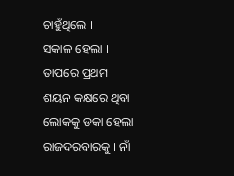ଚାହୁଁଥିଲେ ।
ସକାଳ ହେଲା । ତାପରେ ପ୍ରଥମ ଶୟନ କକ୍ଷରେ ଥିବା ଲୋକକୁ ଡକା ହେଲା ରାଜଦରବାରକୁ । ନାଁ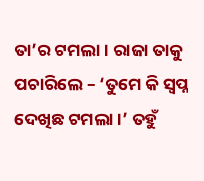ତା’ର ଟମଲା । ରାଜା ତାକୁ ପଚାରିଲେ – ‘ତୁମେ କି ସ୍ୱପ୍ନ ଦେଖିଛ ଟମଲା ।’ ତହୁଁ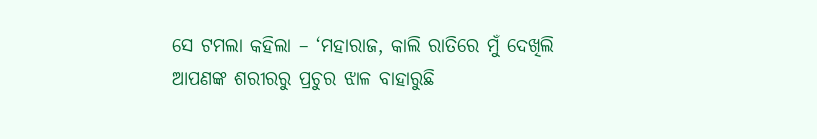ସେ ଟମଲା କହିଲା – ‘ମହାରାଜ, କାଲି ରାତିରେ ମୁଁ ଦେଖିଲି ଆପଣଙ୍କ ଶରୀରରୁ ପ୍ରଚୁର ଝାଳ ବାହାରୁଛି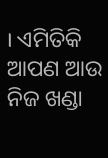। ଏମିତିକି ଆପଣ ଆଉ ନିଜ ଖଣ୍ଡା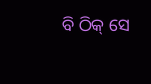ବି ଠିକ୍ ସେ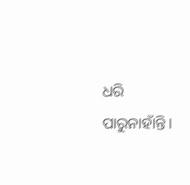ଧରି ପାରୁନାହାଁନ୍ତି ।